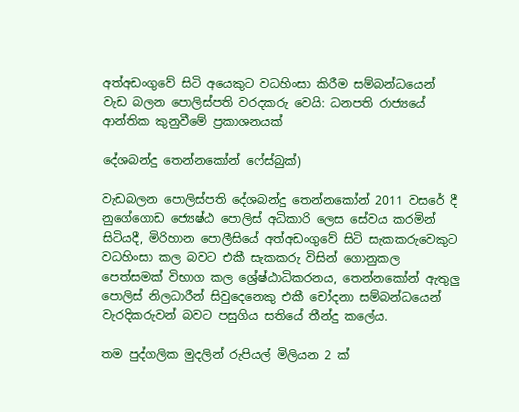අත්අඩංගුවේ සිටි අයෙකුට වධහිංසා කිරීම සම්බන්ධයෙන් වැඩ බලන පොලිස්පති වරදකරු වෙයි: ධනපති රාජ්‍යයේ ආන්තික කුනුවීමේ ප්‍රකාශනයක්

දේශබන්දු තෙන්නකෝන් ෆේස්බුක්)

වැඩබලන පොලිස්පති දේශබන්දු තෙන්නකෝන් 2011 වසරේ දී නුගේගොඩ ජ්‍යෙෂ්ඨ පොලිස් අධිකාරි ලෙස සේවය කරමින් සිටියදී, මිරිහාන පොලීසියේ අත්අඩංගුවේ සිටි සැකකරුවෙකුට වධහිංසා කල බවට එකී සැකකරු විසින් ගොනුකල පෙත්සමක් විභාග කල ශ්‍රේෂ්ඨාධිකරනය, තෙන්නකෝන් ඇතුලු පොලිස් නිලධාරීන් සිවුදෙනෙකු එකී චෝදනා සම්බන්ධයෙන් වැරදිකරුවන් බවට පසුගිය සතියේ තීන්දු කලේය.

තම පුද්ගලික මුදලින් රුපියල් මිලියන 2 ක්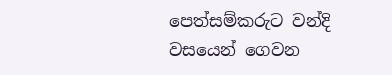පෙත්සම්කරුට වන්දි වසයෙන් ගෙවන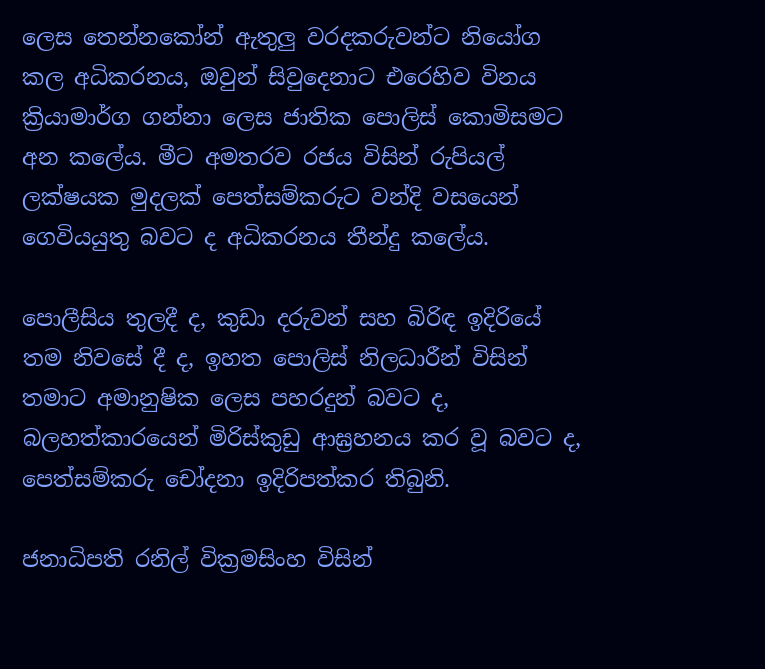ලෙස තෙන්නකෝන් ඇතුලු වරදකරුවන්ට නියෝග කල අධිකරනය, ඔවුන් සිවුදෙනාට එරෙහිව විනය ක්‍රියාමාර්ග ගන්නා ලෙස ජාතික පොලිස් කොමිසමට අන කලේය. මීට අමතරව රජය විසින් රුපියල් ලක්ෂයක මුදලක් පෙත්සම්කරුට වන්දි වසයෙන් ගෙවියයුතු බවට ද අධිකරනය තීන්දු කලේය.

පොලීසිය තුලදී ද, කුඩා දරුවන් සහ බිරිඳ ඉදිරියේ තම නිවසේ දී ද, ඉහත පොලිස් නිලධාරීන් විසින් තමාට අමානුෂික ලෙස පහරදුන් බවට ද, බලහත්කාරයෙන් මිරිස්කුඩු ආඝ්‍රහනය කර වූ බවට ද, පෙත්සම්කරු චෝදනා ඉදිරිපත්කර තිබුනි.

ජනාධිපති රනිල් වික්‍රමසිංහ විසින්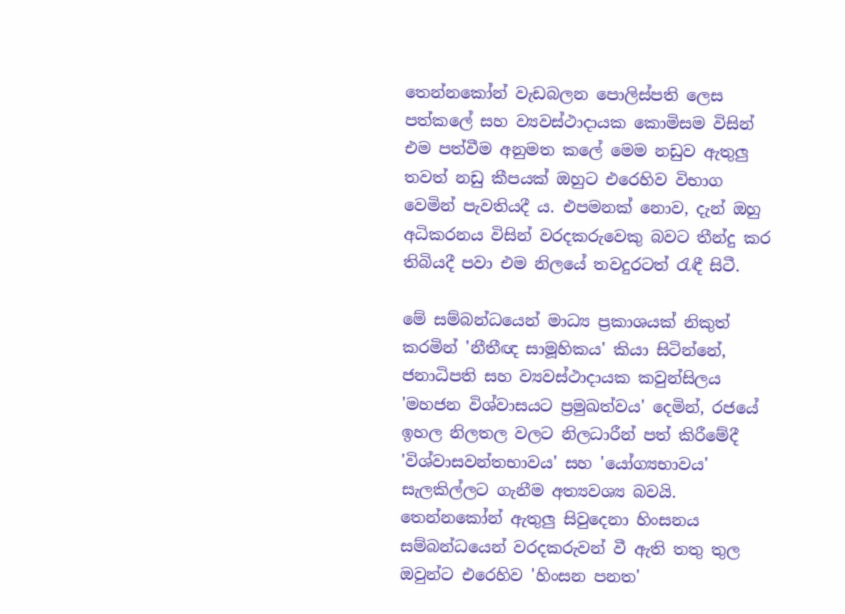තෙන්නකෝන් වැඩබලන පොලිස්පති ලෙස පත්කලේ සහ ව්‍යවස්ථාදායක කොමිසම විසින් එම පත්වීම අනුමත කලේ මෙම නඩුව ඇතුලු තවත් නඩු කීපයක් ඔහුට එරෙහිව විභාග වෙමින් පැවතියදී ය. එපමනක් නොව, දැන් ඔහු අධිකරනය විසින් වරදකරුවෙකු බවට තීන්දු කර තිබියදී පවා එම නිලයේ තවදුරටත් රැඳී සිටී.

මේ සම්බන්ධයෙන් මාධ්‍ය ප්‍රකාශයක් නිකුත් කරමින් 'නීතීඥ සාමූහිකය' කියා සිටින්නේ, ජනාධිපති සහ ව්‍යවස්ථාදායක කවුන්සිලය 'මහජන විශ්වාසයට ප්‍රමුඛත්වය' දෙමින්, රජයේ ඉහල නිලතල වලට නිලධාරීන් පත් කිරීමේදී 'විශ්වාසවන්තභාවය' සහ 'යෝග්‍යභාවය' සැලකිල්ලට ගැනීම අත්‍යවශ්‍ය බවයි. තෙන්නකෝන් ඇතුලු සිවුදෙනා හිංසනය සම්බන්ධයෙන් වරදකරුවන් වී ඇති තතු තුල ඔවුන්ට එරෙහිව 'හිංසන පනත'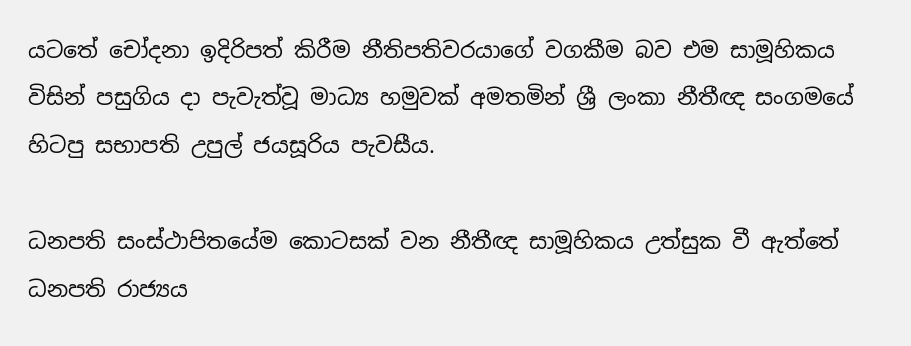යටතේ චෝදනා ඉදිරිපත් කිරීම නීතිපතිවරයාගේ වගකීම බව එම සාමූහිකය විසින් පසුගිය දා පැවැත්වූ මාධ්‍ය හමුවක් අමතමින් ශ්‍රී ලංකා නීතීඥ සංගමයේ හිටපු සභාපති උපුල් ජයසූරිය පැවසීය.

ධනපති සංස්ථාපිතයේම කොටසක් වන නීතීඥ සාමූහිකය උත්සුක වී ඇත්තේ ධනපති රාජ්‍යය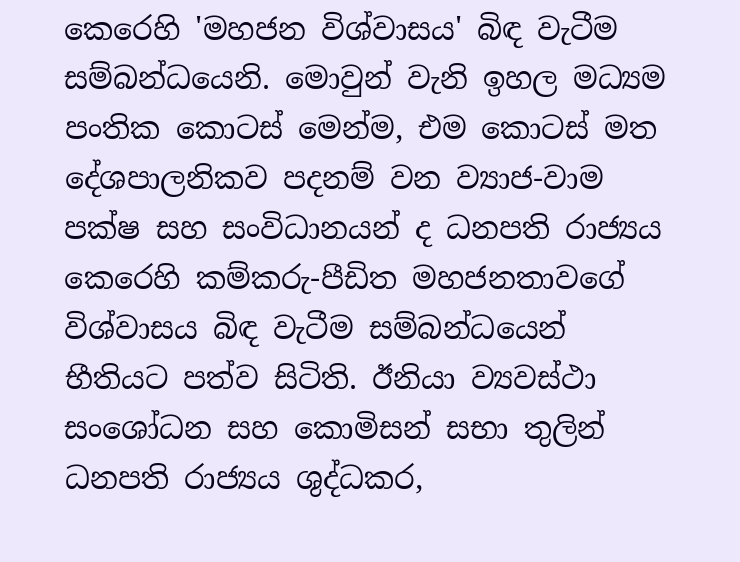කෙරෙහි 'මහජන විශ්වාසය' බිඳ වැටීම සම්බන්ධයෙනි. මොවුන් වැනි ඉහල මධ්‍යම පංතික කොටස් මෙන්ම, එම කොටස් මත දේශපාලනිකව පදනම් වන ව්‍යාජ-වාම පක්ෂ සහ සංවිධානයන් ද ධනපති රාජ්‍යය කෙරෙහි කම්කරු-පීඩිත මහජනතාවගේ විශ්වාසය බිඳ වැටීම සම්බන්ධයෙන් භීතියට පත්ව සිටිති. ඊනියා ව්‍යවස්ථා සංශෝධන සහ කොමිසන් සභා තුලින් ධනපති රාජ්‍යය ශුද්ධකර,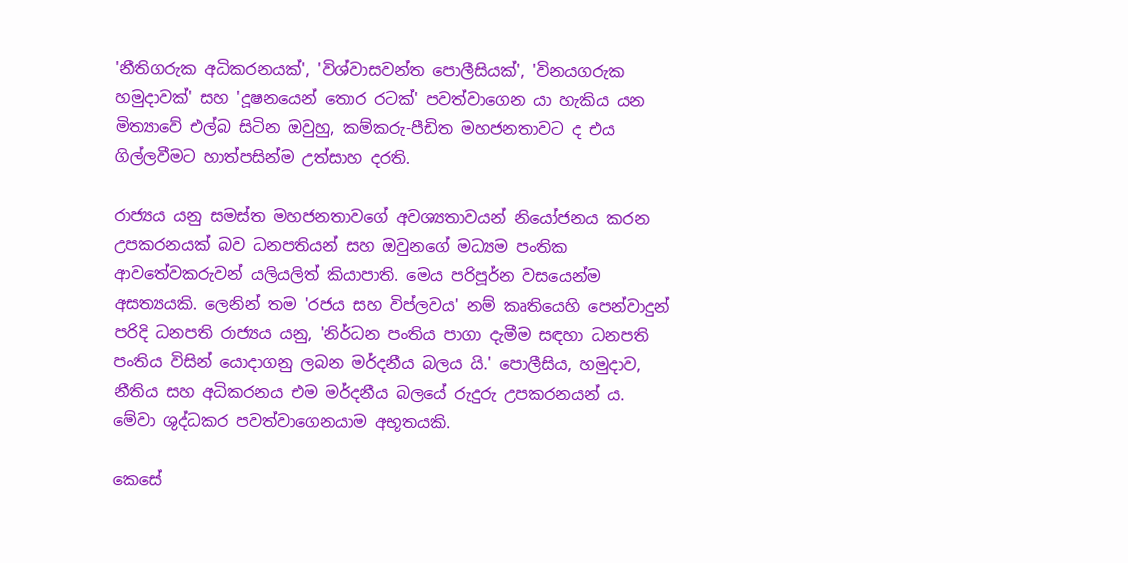'නීතිගරුක අධිකරනයක්', 'විශ්වාසවන්ත පොලීසියක්', 'විනයගරුක හමුදාවක්' සහ 'දූෂනයෙන් තොර රටක්' පවත්වාගෙන යා හැකිය යන මිත්‍යාවේ එල්බ සිටින ඔවුහු, කම්කරු-පීඩිත මහජනතාවට ද එය ගිල්ලවීමට හාත්පසින්ම උත්සාහ දරති.

රාජ්‍යය යනු සමස්ත මහජනතාවගේ අවශ්‍යතාවයන් නියෝජනය කරන උපකරනයක් බව ධනපතියන් සහ ඔවුනගේ මධ්‍යම පංතික ආවතේවකරුවන් යලියලිත් කියාපාති. මෙය පරිපූර්න වසයෙන්ම අසත්‍යයකි. ලෙනින් තම 'රජය සහ විප්ලවය' නම් කෘතියෙහි පෙන්වාදුන් පරිදි ධනපති රාජ්‍යය යනු, 'නිර්ධන පංතිය පාගා දැමීම සඳහා ධනපති පංතිය විසින් යොදාගනු ලබන මර්දනීය බලය යි.' පොලීසිය, හමුදාව, නීතිය සහ අධිකරනය එම මර්දනීය බලයේ රුදුරු උපකරනයන් ය. මේවා ශුද්ධකර පවත්වාගෙනයාම අභූතයකි.

කෙසේ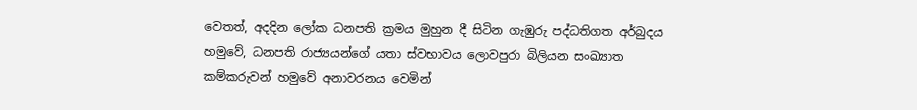වෙතත්, අදදින ලෝක ධනපති ක්‍රමය මුහුන දී සිටින ගැඹුරු පද්ධතිගත අර්බුදය හමුවේ, ධනපති රාජ්‍යයන්ගේ යතා ස්වභාවය ලොවපුරා බිලියන සංඛ්‍යාත කම්කරුවන් හමුවේ අනාවරනය වෙමින්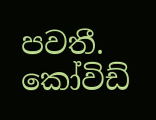පවතී. කෝවිඩ්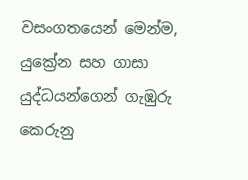වසංගතයෙන් මෙන්ම, යුක්‍රේන සහ ගාසා යුද්ධයන්ගෙන් ගැඹුරු කෙරුනු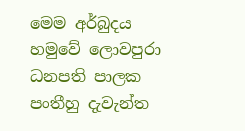මෙම අර්බුදය හමුවේ ලොවපුරා ධනපති පාලක පංතීහු දැවැන්ත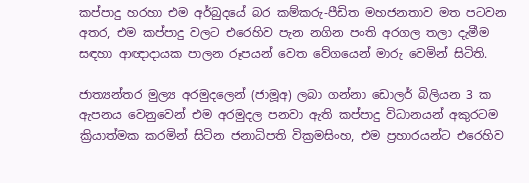කප්පාදු හරහා එම අර්බුදයේ බර කම්කරු-පීඩිත මහජනතාව මත පටවන අතර, එම කප්පාදු වලට එරෙහිව පැන නගින පංති අරගල තලා දැමීම සඳහා ආඥාදායක පාලන රූපයන් වෙත වේගයෙන් මාරු වෙමින් සිටිති.

ජාත්‍යන්තර මුල්‍ය අරමුදලෙන් (ජාමූඅ) ලබා ගන්නා ඩොලර් බිලියන 3 ක ඇපනය වෙනුවෙන් එම අරමුදල පනවා ඇති කප්පාදු විධානයන් අකුරටම ක්‍රියාත්මක කරමින් සිටින ජනාධිපති වික්‍රමසිංහ, එම ප්‍රහාරයන්ට එරෙහිව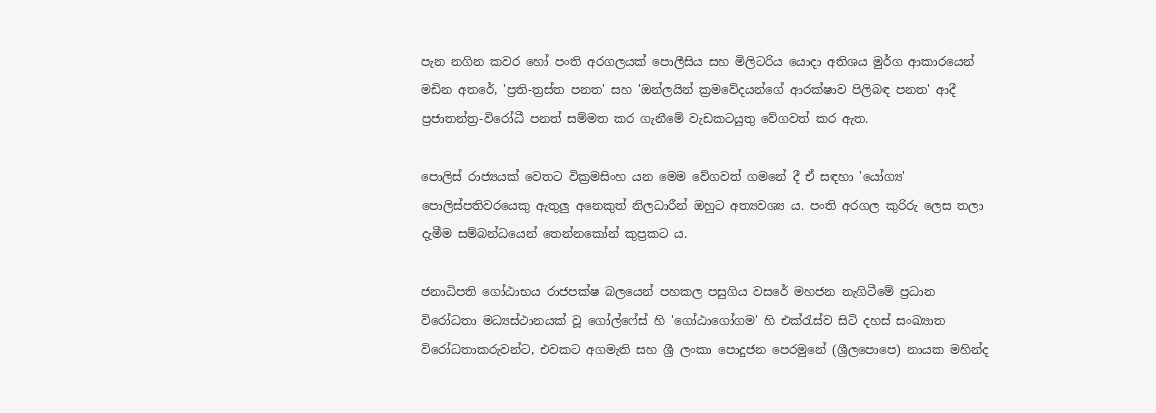පැන නගින කවර හෝ පංති අරගලයක් පොලීසිය සහ මිලිටරිය යොදා අතිශය මුර්ග ආකාරයෙන් මඩින අතරේ, 'ප්‍රති-ත්‍රස්ත පනත' සහ 'ඔන්ලයින් ක්‍රමවේදයන්ගේ ආරක්ෂාව පිලිබඳ පනත' ආදී ප්‍රජාතන්ත්‍ර-විරෝධී පනත් සම්මත කර ගැනීමේ වැඩකටයුතු වේගවත් කර ඇත.

පොලිස් රාජ්‍යයක් වෙතට වික්‍රමසිංහ යන මෙම වේගවත් ගමනේ දී ඒ සඳහා 'යෝග්‍ය' පොලිස්පතිවරයෙකු ඇතුලු අනෙකුත් නිලධාරීන් ඔහුට අත්‍යවශ්‍ය ය. පංති අරගල කුරිරු ලෙස තලා දැමීම සම්බන්ධයෙන් තෙන්නකෝන් කුප්‍රකට ය.

ජනාධිපති ගෝඨාභය රාජපක්ෂ බලයෙන් පහකල පසුගිය වසරේ මහජන නැගිටීමේ ප්‍රධාන විරෝධතා මධ්‍යස්ථානයක් වූ ගෝල්ෆේස් හි 'ගෝඨාගෝගම' හි එක්රැස්ව සිටි දහස් සංඛ්‍යාත විරෝධතාකරුවන්ට, එවකට අගමැති සහ ශ්‍රී ලංකා පොදුජන පෙරමුනේ (ශ්‍රීලපොපෙ) නායක මහින්ද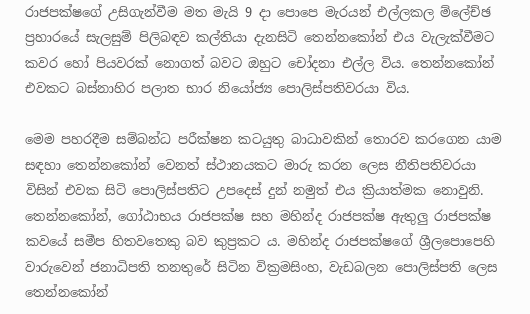රාජපක්ෂගේ උසිගැන්වීම මත මැයි 9 දා පොපෙ මැරයන් එල්ලකල ම්ලේච්ඡ ප්‍රහාරයේ සැලසුම් පිලිබඳව කල්තියා දැනසිටි තෙන්නකෝන් එය වැලැක්වීමට කවර හෝ පියවරක් නොගත් බවට ඔහුට චෝදනා එල්ල විය. තෙන්නකෝන් එවකට බස්නාහිර පලාත භාර නියෝජ්‍ය පොලිස්පතිවරයා විය.

මෙම පහරදීම සම්බන්ධ පරීක්ෂන කටයුතු බාධාවකින් තොරව කරගෙන යාම සඳහා තෙන්නකෝන් වෙනත් ස්ථානයකට මාරු කරන ලෙස නීතිපතිවරයා විසින් එවක සිටි පොලිස්පතිට උපදෙස් දුන් නමුත් එය ක්‍රියාත්මක නොවුනි. තෙන්නකෝන්, ගෝඨාභය රාජපක්ෂ සහ මහින්ද රාජපක්ෂ ඇතුලු රාජපක්ෂ කවයේ සමීප හිතවතෙකු බව කුප්‍රකට ය. මහින්ද රාජපක්ෂගේ ශ්‍රීලපොපෙහි වාරුවෙන් ජනාධිපති තනතුරේ සිටින වික්‍රමසිංහ, වැඩබලන පොලිස්පති ලෙස තෙන්නකෝන්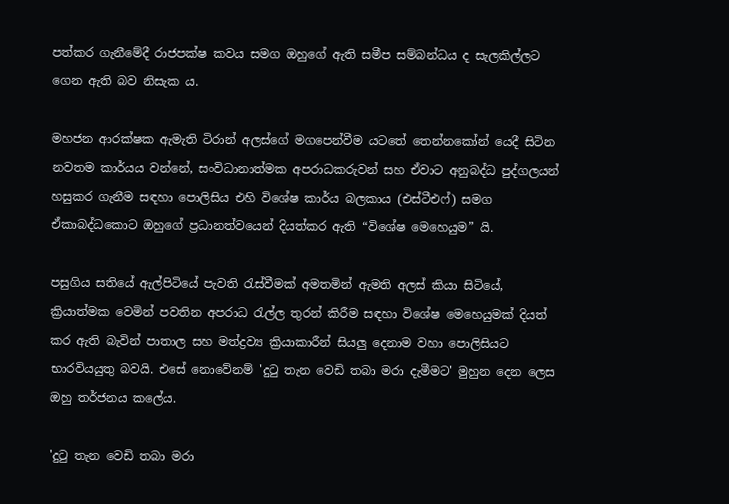පත්කර ගැනීමේදී රාජපක්ෂ කවය සමග ඔහුගේ ඇති සමීප සම්බන්ධය ද සැලකිල්ලට ගෙන ඇති බව නිසැක ය.

මහජන ආරක්ෂක ඇමැති ටිරාන් අලස්ගේ මගපෙන්වීම යටතේ තෙන්නකෝන් යෙදී සිටින නවතම කාර්යය වන්නේ, සංවිධානාත්මක අපරාධකරුවන් සහ ඒවාට අනුබද්ධ පුද්ගලයන් හසුකර ගැනීම සඳහා පොලිසිය එහි විශේෂ කාර්ය බලකාය (එස්ටීඑෆ්) සමග ඒකාබද්ධකොට ඔහුගේ ප්‍රධානත්වයෙන් දියත්කර ඇති “විශේෂ මෙහෙයුම” යි.

පසුගිය සතියේ ඇල්පිටියේ පැවති රැස්වීමක් අමතමින් ඇමති අලස් කියා සිටියේ, ක්‍රියාත්මක වෙමින් පවතින අපරාධ රැල්ල තුරන් කිරීම සඳහා විශේෂ මෙහෙයුමක් දියත් කර ඇති බැවින් පාතාල සහ මත්ද්‍රව්‍ය ක්‍රියාකාරීන් සියලු දෙනාම වහා පොලිසියට භාරවියයුතු බවයි. එසේ නොවේනම් 'දුටු තැන වෙඩි තබා මරා දැමීමට' මුහුන දෙන ලෙස ඔහු තර්ජනය කලේය.

'දුටු තැන වෙඩි තබා මරා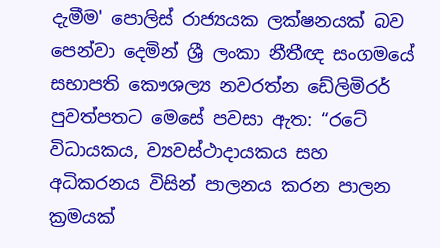දැමීම' පොලිස් රාජ්‍යයක ලක්ෂනයක් බව පෙන්වා දෙමින් ශ්‍රී ලංකා නීතීඥ සංගමයේ සභාපති කෞශල්‍ය නවරත්න ඩේලිමිරර් පුවත්පතට මෙසේ පවසා ඇත: “රටේ විධායකය, ව්‍යවස්ථාදායකය සහ අධිකරනය විසින් පාලනය කරන පාලන ක්‍රමයක්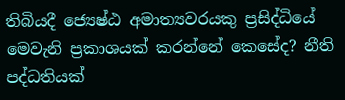තිබියදී ජ්‍යෙෂ්ඨ අමාත්‍යවරයකු ප්‍රසිද්ධියේ මෙවැනි ප්‍රකාශයක් කරන්නේ කෙසේද? නීති පද්ධතියක්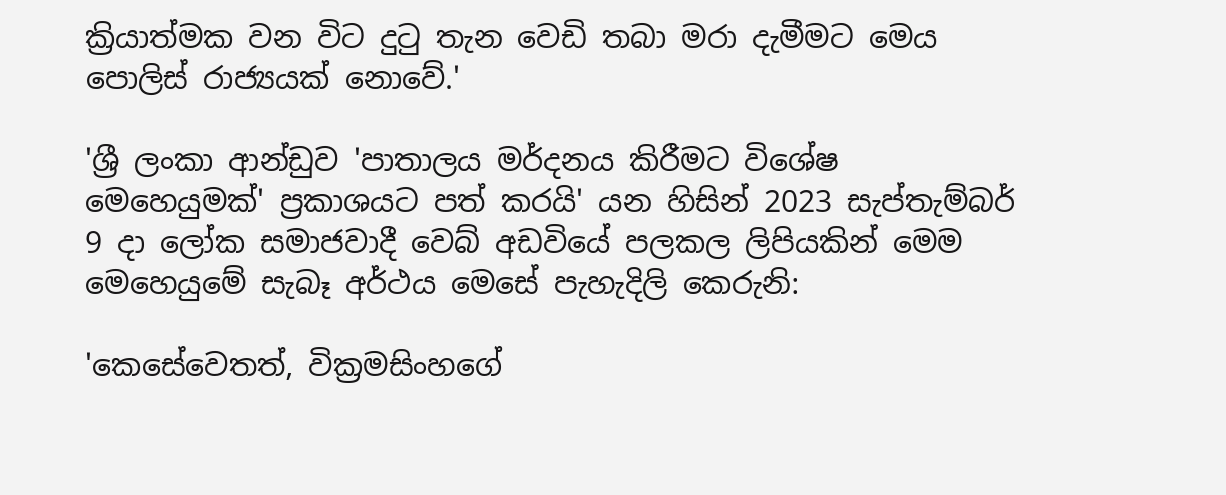ක්‍රියාත්මක වන විට දුටු තැන වෙඩි තබා මරා දැමීමට මෙය පොලිස් රාජ්‍යයක් නොවේ.'

'ශ්‍රී ලංකා ආන්ඩුව 'පාතාලය මර්දනය කිරීමට විශේෂ මෙහෙයුමක්' ප්‍රකාශයට පත් කරයි' යන හිසින් 2023 සැප්තැම්බර් 9 දා ලෝක සමාජවාදී වෙබ් අඩවියේ පලකල ලිපියකින් මෙම මෙහෙයුමේ සැබෑ අර්ථය මෙසේ පැහැදිලි කෙරුනි:

'කෙසේවෙතත්, වික්‍රමසිංහගේ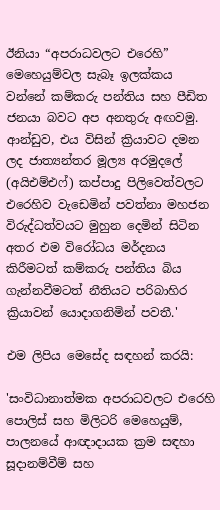ඊනියා “අපරාධවලට එරෙහි” මෙහෙයුම්වල සැබෑ ඉලක්කය වන්නේ කම්කරු පන්තිය සහ පීඩිත ජනයා බවට අප අනතුරු අඟවමු. ආන්ඩුව, එය විසින් ක්‍රියාවට දමන ලද ජාත්‍යන්තර මූල්‍ය අරමුදලේ (අයිඑම්එෆ්) කප්පාදු පිලිවෙත්වලට එරෙහිව වැඩෙමින් පවත්නා මහජන විරුද්ධත්වයට මුහුන දෙමින් සිටින අතර එම විරෝධය මර්දනය කිරීමටත් කම්කරු පන්තිය බිය ගැන්නවීමටත් නීතියට පරිබාහිර ක්‍රියාවන් යොදාගනිමින් පවතී.'

එම ලිපිය මෙසේද සඳහන් කරයි:

'සංවිධානාත්මක අපරාධවලට එරෙහි පොලිස් සහ මිලිටරි මෙහෙයුම්, පාලනයේ ආඥාදායක ක්‍රම සඳහා සූදානම්වීම් සහ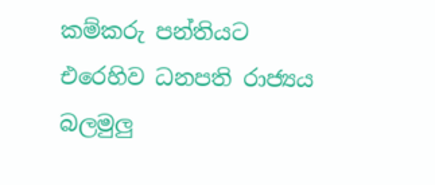කම්කරු පන්තියට එරෙහිව ධනපති රාජ්‍යය බලමුලු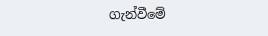ගැන්වීමේ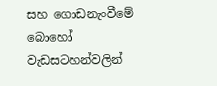සහ ගොඩනැංවීමේ බොහෝ වැඩසටහන්වලින්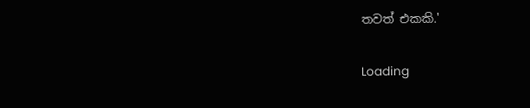තවත් එකකි.'

Loading